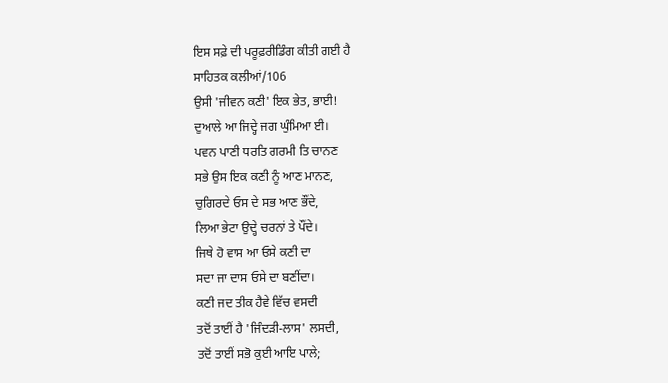ਇਸ ਸਫ਼ੇ ਦੀ ਪਰੂਫ਼ਰੀਡਿੰਗ ਕੀਤੀ ਗਈ ਹੈ
ਸਾਹਿਤਕ ਕਲੀਆਂ/106
ਉਸੀ 'ਜੀਵਨ ਕਣੀ' ਇਕ ਭੇਤ, ਭਾਈ!
ਦੁਆਲੇ ਆ ਜਿਦ੍ਹੇ ਜਗ ਘੁੰਮਿਆ ਈ।
ਪਵਨ ਪਾਣੀ ਧਰਤਿ ਗਰਮੀ ਤਿ ਚਾਨਣ
ਸਭੇ ਉਸ ਇਕ ਕਣੀ ਨੂੰ ਆਣ ਮਾਨਣ,
ਚੁਗਿਰਦੇ ਓਸ ਦੇ ਸਭ ਆਣ ਭੌਂਦੇ,
ਲਿਆ ਭੇਟਾ ਉਦ੍ਹੇ ਚਰਨਾਂ ਤੇ ਪੌਂਦੇ।
ਜਿਥੇ ਹੋ ਵਾਸ ਆ ਓਸੇ ਕਣੀ ਦਾ
ਸਦਾ ਜਾ ਦਾਸ ਓਸੇ ਦਾ ਬਣੀਂਦਾ।
ਕਣੀ ਜਦ ਤੀਕ ਹੈਵੇ ਵਿੱਚ ਵਸਦੀ
ਤਦੋਂ ਤਾਈਂ ਹੈ 'ਜਿੰਦੜੀ-ਲਾਸ' ਲਸਦੀ,
ਤਦੋਂ ਤਾਈਂ ਸਭੋ ਕੁਈ ਆਇ ਪਾਲੇ;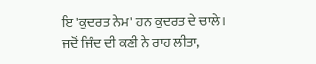ਇ 'ਕੁਦਰਤ ਨੇਮ' ਹਨ ਕੁਦਰਤ ਦੇ ਚਾਲੇ।
ਜਦੋਂ ਜਿੰਦ ਦੀ ਕਣੀ ਨੇ ਰਾਹ ਲੀਤਾ,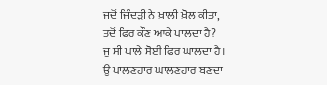ਜਦੋਂ ਜਿੰਦੜੀ ਨੇ ਖ਼ਾਲੀ ਖ਼ੋਲ ਕੀਤਾ,
ਤਦੋਂ ਫਿਰ ਕੌਣ ਆਕੇ ਪਾਲਦਾ ਹੈ?
ਜੁ ਸੀ ਪਾਲੇ ਸੋਈ ਫਿਰ ਘਾਲਦਾ ਹੈ।
ਉ ਪਾਲਣਹਾਰ ਘਾਲਣਹਾਰ ਬਣਦਾ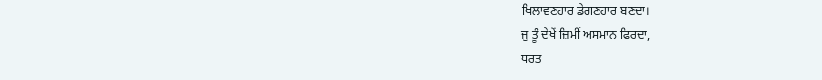ਖਿਲਾਵਣਹਾਰ ਡੇਗਣਹਾਰ ਬਣਦਾ।
ਜੁ ਤੂੰ ਦੇਖੇਂ ਜ਼ਿਮੀਂ ਅਸਮਾਨ ਫਿਰਦਾ,
ਧਰਤ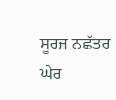ਸੂਰਜ ਨਛੱਤਰ ਘੇਰ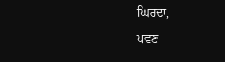ਘਿਰਦਾ,
ਪਵਣ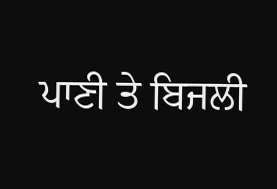ਪਾਣੀ ਤੇ ਬਿਜਲੀ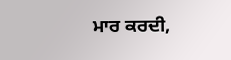ਮਾਰ ਕਰਦੀ,